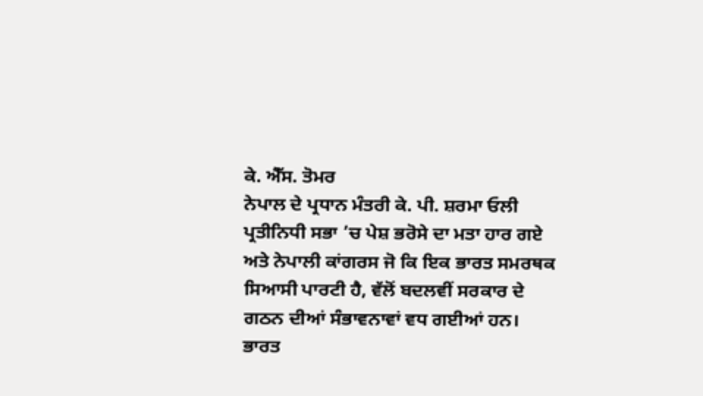ਕੇ. ਐੱਸ. ਤੋਮਰ
ਨੇਪਾਲ ਦੇ ਪ੍ਰਧਾਨ ਮੰਤਰੀ ਕੇ. ਪੀ. ਸ਼ਰਮਾ ਓਲੀ ਪ੍ਰਤੀਨਿਧੀ ਸਭਾ ’ਚ ਪੇਸ਼ ਭਰੋਸੇ ਦਾ ਮਤਾ ਹਾਰ ਗਏ ਅਤੇ ਨੇਪਾਲੀ ਕਾਂਗਰਸ ਜੋ ਕਿ ਇਕ ਭਾਰਤ ਸਮਰਥਕ ਸਿਆਸੀ ਪਾਰਟੀ ਹੈ, ਵੱਲੋਂ ਬਦਲਵੀਂ ਸਰਕਾਰ ਦੇ ਗਠਨ ਦੀਆਂ ਸੰਭਾਵਨਾਵਾਂ ਵਧ ਗਈਆਂ ਹਨ।
ਭਾਰਤ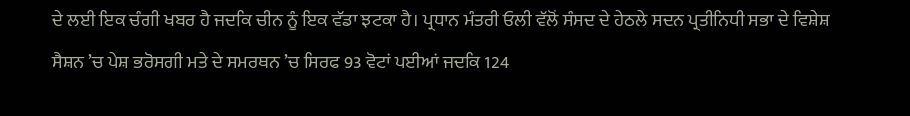ਦੇ ਲਈ ਇਕ ਚੰਗੀ ਖਬਰ ਹੈ ਜਦਕਿ ਚੀਨ ਨੂੰ ਇਕ ਵੱਡਾ ਝਟਕਾ ਹੈ। ਪ੍ਰਧਾਨ ਮੰਤਰੀ ਓਲੀ ਵੱਲੋਂ ਸੰਸਦ ਦੇ ਹੇਠਲੇ ਸਦਨ ਪ੍ਰਤੀਨਿਧੀ ਸਭਾ ਦੇ ਵਿਸ਼ੇਸ਼ ਸੈਸ਼ਨ ’ਚ ਪੇਸ਼ ਭਰੋਸਗੀ ਮਤੇ ਦੇ ਸਮਰਥਨ ’ਚ ਸਿਰਫ 93 ਵੋਟਾਂ ਪਈਆਂ ਜਦਕਿ 124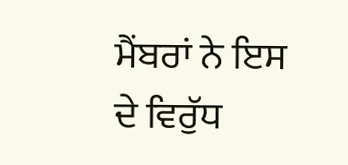ਮੈਂਬਰਾਂ ਨੇ ਇਸ ਦੇ ਵਿਰੁੱਧ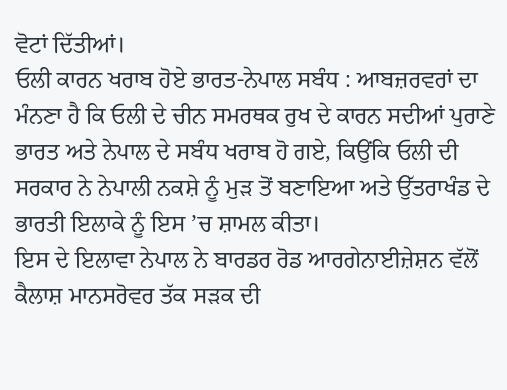ਵੋਟਾਂ ਦਿੱਤੀਆਂ।
ਓਲੀ ਕਾਰਨ ਖਰਾਬ ਹੋਏ ਭਾਰਤ-ਨੇਪਾਲ ਸਬੰਧ : ਆਬਜ਼ਰਵਰਾਂ ਦਾ ਮੰਨਣਾ ਹੈ ਕਿ ਓਲੀ ਦੇ ਚੀਨ ਸਮਰਥਕ ਰੁਖ ਦੇ ਕਾਰਨ ਸਦੀਆਂ ਪੁਰਾਣੇ ਭਾਰਤ ਅਤੇ ਨੇਪਾਲ ਦੇ ਸਬੰਧ ਖਰਾਬ ਹੋ ਗਏ, ਕਿਉਂਕਿ ਓਲੀ ਦੀ ਸਰਕਾਰ ਨੇ ਨੇਪਾਲੀ ਨਕਸ਼ੇ ਨੂੰ ਮੁੜ ਤੋਂ ਬਣਾਇਆ ਅਤੇ ਉੱਤਰਾਖੰਡ ਦੇ ਭਾਰਤੀ ਇਲਾਕੇ ਨੂੰ ਇਸ ’ਚ ਸ਼ਾਮਲ ਕੀਤਾ।
ਇਸ ਦੇ ਇਲਾਵਾ ਨੇਪਾਲ ਨੇ ਬਾਰਡਰ ਰੋਡ ਆਰਗੇਨਾਈਜ਼ੇਸ਼ਨ ਵੱਲੋਂ ਕੈਲਾਸ਼ ਮਾਨਸਰੋਵਰ ਤੱਕ ਸੜਕ ਦੀ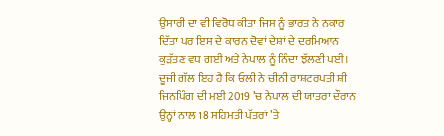ਉਸਾਰੀ ਦਾ ਵੀ ਵਿਰੋਧ ਕੀਤਾ ਜਿਸ ਨੂੰ ਭਾਰਤ ਨੇ ਨਕਾਰ ਦਿੱਤਾ ਪਰ ਇਸ ਦੇ ਕਾਰਨ ਦੋਵਾਂ ਦੇਸ਼ਾਂ ਦੇ ਦਰਮਿਆਨ ਕੁੜੱਤਣ ਵਧ ਗਈ ਅਤੇ ਨੇਪਾਲ ਨੂੰ ਨਿੰਦਾ ਝੱਲਣੀ ਪਈ।
ਦੂਜੀ ਗੱਲ ਇਹ ਹੈ ਕਿ ਓਲੀ ਨੇ ਚੀਨੀ ਰਾਸ਼ਟਰਪਤੀ ਸ਼ੀ ਜਿਨਪਿੰਗ ਦੀ ਮਈ 2019 ’ਚ ਨੇਪਾਲ ਦੀ ਯਾਤਰਾ ਦੌਰਾਨ ਉਨ੍ਹਾਂ ਨਾਲ 18 ਸਹਿਮਤੀ ਪੱਤਰਾਂ ’ਤੇ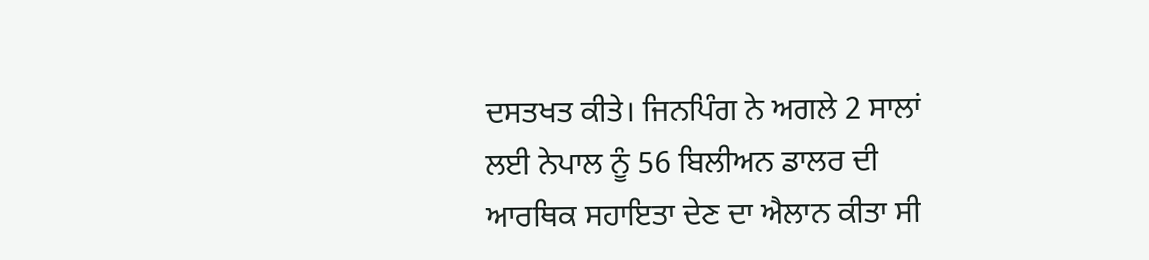ਦਸਤਖਤ ਕੀਤੇ। ਜਿਨਪਿੰਗ ਨੇ ਅਗਲੇ 2 ਸਾਲਾਂ ਲਈ ਨੇਪਾਲ ਨੂੰ 56 ਬਿਲੀਅਨ ਡਾਲਰ ਦੀ ਆਰਥਿਕ ਸਹਾਇਤਾ ਦੇਣ ਦਾ ਐਲਾਨ ਕੀਤਾ ਸੀ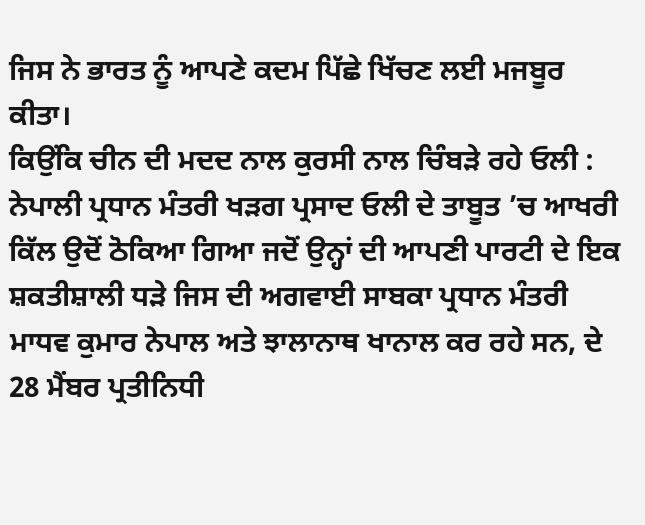ਜਿਸ ਨੇ ਭਾਰਤ ਨੂੰ ਆਪਣੇ ਕਦਮ ਪਿੱਛੇ ਖਿੱਚਣ ਲਈ ਮਜਬੂਰ ਕੀਤਾ।
ਕਿਉਂਕਿ ਚੀਨ ਦੀ ਮਦਦ ਨਾਲ ਕੁਰਸੀ ਨਾਲ ਚਿੰਬੜੇ ਰਹੇ ਓਲੀ : ਨੇਪਾਲੀ ਪ੍ਰਧਾਨ ਮੰਤਰੀ ਖੜਗ ਪ੍ਰਸਾਦ ਓਲੀ ਦੇ ਤਾਬੂਤ ’ਚ ਆਖਰੀ ਕਿੱਲ ਉਦੋਂ ਠੋਕਿਆ ਗਿਆ ਜਦੋਂ ਉਨ੍ਹਾਂ ਦੀ ਆਪਣੀ ਪਾਰਟੀ ਦੇ ਇਕ ਸ਼ਕਤੀਸ਼ਾਲੀ ਧੜੇ ਜਿਸ ਦੀ ਅਗਵਾਈ ਸਾਬਕਾ ਪ੍ਰਧਾਨ ਮੰਤਰੀ ਮਾਧਵ ਕੁਮਾਰ ਨੇਪਾਲ ਅਤੇ ਝਾਲਾਨਾਥ ਖਾਨਾਲ ਕਰ ਰਹੇ ਸਨ, ਦੇ 28 ਮੈਂਬਰ ਪ੍ਰਤੀਨਿਧੀ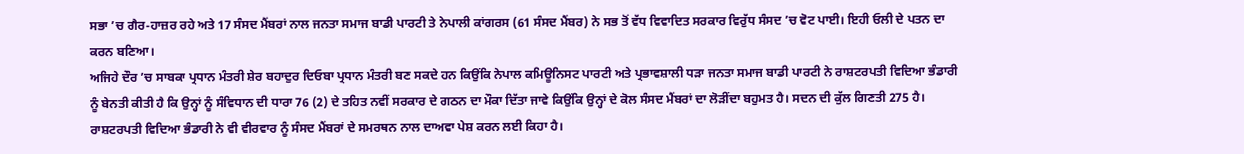ਸਭਾ ’ਚ ਗੈਰ-ਹਾਜ਼ਰ ਰਹੇ ਅਤੇ 17 ਸੰਸਦ ਮੈਂਬਰਾਂ ਨਾਲ ਜਨਤਾ ਸਮਾਜ ਬਾਡੀ ਪਾਰਟੀ ਤੇ ਨੇਪਾਲੀ ਕਾਂਗਰਸ (61 ਸੰਸਦ ਮੈਂਬਰ) ਨੇ ਸਭ ਤੋਂ ਵੱਧ ਵਿਵਾਦਿਤ ਸਰਕਾਰ ਵਿਰੁੱਧ ਸੰਸਦ ’ਚ ਵੋਟ ਪਾਈ। ਇਹੀ ਓਲੀ ਦੇ ਪਤਨ ਦਾ ਕਰਨ ਬਣਿਆ।
ਅਜਿਹੇ ਦੌਰ ’ਚ ਸਾਬਕਾ ਪ੍ਰਧਾਨ ਮੰਤਰੀ ਸ਼ੇਰ ਬਹਾਦੁਰ ਦਿਓਬਾ ਪ੍ਰਧਾਨ ਮੰਤਰੀ ਬਣ ਸਕਦੇ ਹਨ ਕਿਉਂਕਿ ਨੇਪਾਲ ਕਮਿਊਨਿਸਟ ਪਾਰਟੀ ਅਤੇ ਪ੍ਰਭਾਵਸ਼ਾਲੀ ਧੜਾ ਜਨਤਾ ਸਮਾਜ ਬਾਡੀ ਪਾਰਟੀ ਨੇ ਰਾਸ਼ਟਰਪਤੀ ਵਿਦਿਆ ਭੰਡਾਰੀ ਨੂੰ ਬੇਨਤੀ ਕੀਤੀ ਹੈ ਕਿ ਉਨ੍ਹਾਂ ਨੂੰ ਸੰਵਿਧਾਨ ਦੀ ਧਾਰਾ 76 (2) ਦੇ ਤਹਿਤ ਨਵੀਂ ਸਰਕਾਰ ਦੇ ਗਠਨ ਦਾ ਮੌਕਾ ਦਿੱਤਾ ਜਾਵੇ ਕਿਉਂਕਿ ਉਨ੍ਹਾਂ ਦੇ ਕੋਲ ਸੰਸਦ ਮੈਂਬਰਾਂ ਦਾ ਲੋੜੀਂਦਾ ਬਹੁਮਤ ਹੈ। ਸਦਨ ਦੀ ਕੁੱਲ ਗਿਣਤੀ 275 ਹੈ। ਰਾਸ਼ਟਰਪਤੀ ਵਿਦਿਆ ਭੰਡਾਰੀ ਨੇ ਵੀ ਵੀਰਵਾਰ ਨੂੰ ਸੰਸਦ ਮੈਂਬਰਾਂ ਦੇ ਸਮਰਥਨ ਨਾਲ ਦਾਅਵਾ ਪੇਸ਼ ਕਰਨ ਲਈ ਕਿਹਾ ਹੈ।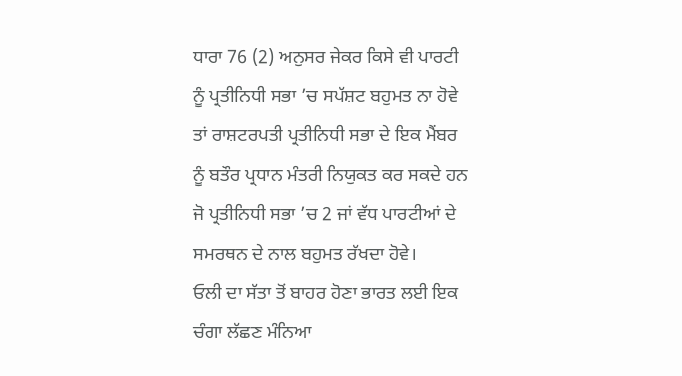ਧਾਰਾ 76 (2) ਅਨੁਸਰ ਜੇਕਰ ਕਿਸੇ ਵੀ ਪਾਰਟੀ ਨੂੰ ਪ੍ਰਤੀਨਿਧੀ ਸਭਾ ’ਚ ਸਪੱਸ਼ਟ ਬਹੁਮਤ ਨਾ ਹੋਵੇ ਤਾਂ ਰਾਸ਼ਟਰਪਤੀ ਪ੍ਰਤੀਨਿਧੀ ਸਭਾ ਦੇ ਇਕ ਮੈਂਬਰ ਨੂੰ ਬਤੌਰ ਪ੍ਰਧਾਨ ਮੰਤਰੀ ਨਿਯੁਕਤ ਕਰ ਸਕਦੇ ਹਨ ਜੋ ਪ੍ਰਤੀਨਿਧੀ ਸਭਾ ’ਚ 2 ਜਾਂ ਵੱਧ ਪਾਰਟੀਆਂ ਦੇ ਸਮਰਥਨ ਦੇ ਨਾਲ ਬਹੁਮਤ ਰੱਖਦਾ ਹੋਵੇ।
ਓਲੀ ਦਾ ਸੱਤਾ ਤੋਂ ਬਾਹਰ ਹੋਣਾ ਭਾਰਤ ਲਈ ਇਕ ਚੰਗਾ ਲੱਛਣ ਮੰਨਿਆ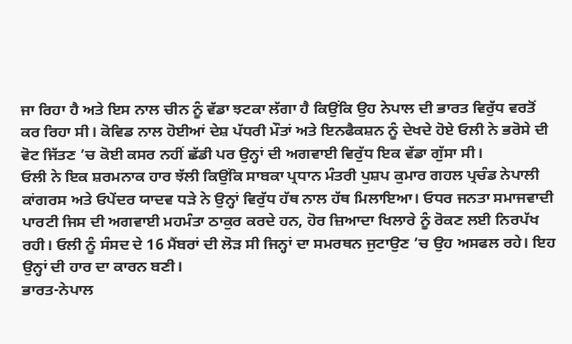ਜਾ ਰਿਹਾ ਹੈ ਅਤੇ ਇਸ ਨਾਲ ਚੀਨ ਨੂੰ ਵੱਡਾ ਝਟਕਾ ਲੱਗਾ ਹੈ ਕਿਉਂਕਿ ਉਹ ਨੇਪਾਲ ਦੀ ਭਾਰਤ ਵਿਰੁੱਧ ਵਰਤੋਂ ਕਰ ਰਿਹਾ ਸੀ। ਕੋਵਿਡ ਨਾਲ ਹੋਈਆਂ ਦੇਸ਼ ਪੱਧਰੀ ਮੌਤਾਂ ਅਤੇ ਇਨਫੈਕਸ਼ਨ ਨੂੰ ਦੇਖਦੇ ਹੋਏ ਓਲੀ ਨੇ ਭਰੋਸੇ ਦੀ ਵੋਟ ਜਿੱਤਣ ’ਚ ਕੋਈ ਕਸਰ ਨਹੀਂ ਛੱਡੀ ਪਰ ਉਨ੍ਹਾਂ ਦੀ ਅਗਵਾਈ ਵਿਰੁੱਧ ਇਕ ਵੱਡਾ ਗੁੱਸਾ ਸੀ।
ਓਲੀ ਨੇ ਇਕ ਸ਼ਰਮਨਾਕ ਹਾਰ ਝੱਲੀ ਕਿਉਂਕਿ ਸਾਬਕਾ ਪ੍ਰਧਾਨ ਮੰਤਰੀ ਪੁਸ਼ਪ ਕੁਮਾਰ ਗਹਲ ਪ੍ਰਚੰਡ ਨੇਪਾਲੀ ਕਾਂਗਰਸ ਅਤੇ ਓਪੇਂਦਰ ਯਾਦਵ ਧੜੇ ਨੇ ਉਨ੍ਹਾਂ ਵਿਰੁੱਧ ਹੱਥ ਨਾਲ ਹੱਥ ਮਿਲਾਇਆ। ਓਧਰ ਜਨਤਾ ਸਮਾਜਵਾਦੀ ਪਾਰਟੀ ਜਿਸ ਦੀ ਅਗਵਾਈ ਮਹਮੰਤਾ ਠਾਕੁਰ ਕਰਦੇ ਹਨ, ਹੋਰ ਜ਼ਿਆਦਾ ਖਿਲਾਰੇ ਨੂੰ ਰੋਕਣ ਲਈ ਨਿਰਪੱਖ ਰਹੀ। ਓਲੀ ਨੂੰ ਸੰਸਦ ਦੇ 16 ਮੈਂਬਰਾਂ ਦੀ ਲੋੜ ਸੀ ਜਿਨ੍ਹਾਂ ਦਾ ਸਮਰਥਨ ਜੁਟਾਉਣ ’ਚ ਉਹ ਅਸਫਲ ਰਹੇ। ਇਹ ਉਨ੍ਹਾਂ ਦੀ ਹਾਰ ਦਾ ਕਾਰਨ ਬਣੀ।
ਭਾਰਤ-ਨੇਪਾਲ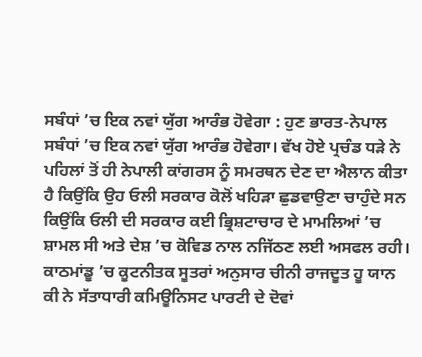ਸਬੰਧਾਂ ’ਚ ਇਕ ਨਵਾਂ ਯੁੱਗ ਆਰੰਭ ਹੋਵੇਗਾ : ਹੁਣ ਭਾਰਤ-ਨੇਪਾਲ ਸਬੰਧਾਂ ’ਚ ਇਕ ਨਵਾਂ ਯੁੱਗ ਆਰੰਭ ਹੋਵੇਗਾ। ਵੱਖ ਹੋਏ ਪ੍ਰਚੰਡ ਧੜੇ ਨੇ ਪਹਿਲਾਂ ਤੋਂ ਹੀ ਨੇਪਾਲੀ ਕਾਂਗਰਸ ਨੂੰ ਸਮਰਥਨ ਦੇਣ ਦਾ ਐਲਾਨ ਕੀਤਾ ਹੈ ਕਿਉਂਕਿ ਉਹ ਓਲੀ ਸਰਕਾਰ ਕੋਲੋਂ ਖਹਿੜਾ ਛੁਡਵਾਉਣਾ ਚਾਹੁੰਦੇ ਸਨ ਕਿਉਂਕਿ ਓਲੀ ਦੀ ਸਰਕਾਰ ਕਈ ਭ੍ਰਿਸ਼ਟਾਚਾਰ ਦੇ ਮਾਮਲਿਆਂ ’ਚ ਸ਼ਾਮਲ ਸੀ ਅਤੇ ਦੇਸ਼ ’ਚ ਕੋਵਿਡ ਨਾਲ ਨਜਿੱਠਣ ਲਈ ਅਸਫਲ ਰਹੀ।
ਕਾਠਮਾਂਡੂ ’ਚ ਕੂਟਨੀਤਕ ਸੂਤਰਾਂ ਅਨੁਸਾਰ ਚੀਨੀ ਰਾਜਦੂਤ ਹੂ ਯਾਨ ਕੀ ਨੇ ਸੱਤਾਧਾਰੀ ਕਮਿਊਨਿਸਟ ਪਾਰਟੀ ਦੇ ਦੋਵਾਂ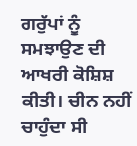ਗਰੁੱਪਾਂ ਨੂੰ ਸਮਝਾਉਣ ਦੀ ਆਖਰੀ ਕੋਸ਼ਿਸ਼ ਕੀਤੀ। ਚੀਨ ਨਹੀਂ ਚਾਹੁੰਦਾ ਸੀ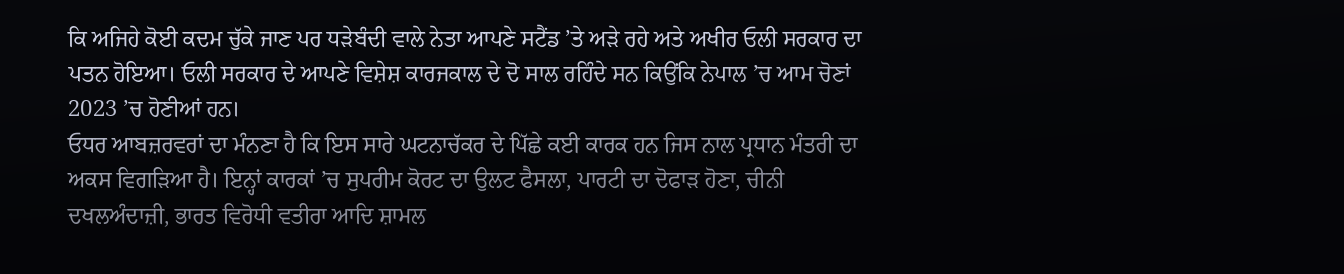ਕਿ ਅਜਿਹੇ ਕੋਈ ਕਦਮ ਚੁੱਕੇ ਜਾਣ ਪਰ ਧੜੇਬੰਦੀ ਵਾਲੇ ਨੇਤਾ ਆਪਣੇ ਸਟੈਂਡ ’ਤੇ ਅੜੇ ਰਹੇ ਅਤੇ ਅਖੀਰ ਓਲੀ ਸਰਕਾਰ ਦਾ ਪਤਨ ਹੋਇਆ। ਓਲੀ ਸਰਕਾਰ ਦੇ ਆਪਣੇ ਵਿਸ਼ੇਸ਼ ਕਾਰਜਕਾਲ ਦੇ ਦੋ ਸਾਲ ਰਹਿੰਦੇ ਸਨ ਕਿਉਂਕਿ ਨੇਪਾਲ ’ਚ ਆਮ ਚੋਣਾਂ 2023 ’ਚ ਹੋਣੀਆਂ ਹਨ।
ਓਧਰ ਆਬਜ਼ਰਵਰਾਂ ਦਾ ਮੰਨਣਾ ਹੈ ਕਿ ਇਸ ਸਾਰੇ ਘਟਨਾਚੱਕਰ ਦੇ ਪਿੱਛੇ ਕਈ ਕਾਰਕ ਹਨ ਜਿਸ ਨਾਲ ਪ੍ਰਧਾਨ ਮੰਤਰੀ ਦਾ ਅਕਸ ਵਿਗੜਿਆ ਹੈ। ਇਨ੍ਹਾਂ ਕਾਰਕਾਂ ’ਚ ਸੁਪਰੀਮ ਕੋਰਟ ਦਾ ਉਲਟ ਫੈਸਲਾ, ਪਾਰਟੀ ਦਾ ਦੋਫਾੜ ਹੋਣਾ, ਚੀਨੀ ਦਖਲਅੰਦਾਜ਼ੀ, ਭਾਰਤ ਵਿਰੋਧੀ ਵਤੀਰਾ ਆਦਿ ਸ਼ਾਮਲ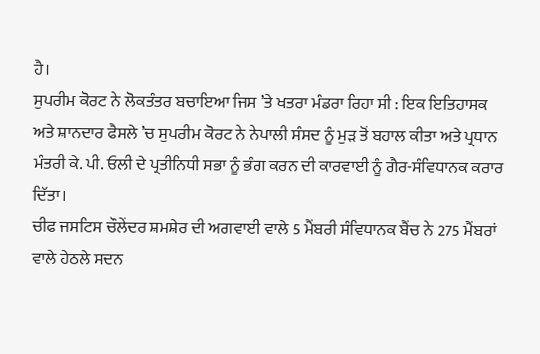ਹੈ।
ਸੁਪਰੀਮ ਕੋਰਟ ਨੇ ਲੋਕਤੰਤਰ ਬਚਾਇਆ ਜਿਸ ’ਤੇ ਖਤਰਾ ਮੰਡਰਾ ਰਿਹਾ ਸੀ : ਇਕ ਇਤਿਹਾਸਕ ਅਤੇ ਸ਼ਾਨਦਾਰ ਫੈਸਲੇ ’ਚ ਸੁਪਰੀਮ ਕੋਰਟ ਨੇ ਨੇਪਾਲੀ ਸੰਸਦ ਨੂੰ ਮੁੜ ਤੋਂ ਬਹਾਲ ਕੀਤਾ ਅਤੇ ਪ੍ਰਧਾਨ ਮੰਤਰੀ ਕੇ. ਪੀ. ਓਲੀ ਦੇ ਪ੍ਰਤੀਨਿਧੀ ਸਭਾ ਨੂੰ ਭੰਗ ਕਰਨ ਦੀ ਕਾਰਵਾਈ ਨੂੰ ਗੈਰ-ਸੰਵਿਧਾਨਕ ਕਰਾਰ ਦਿੱਤਾ।
ਚੀਫ ਜਸਟਿਸ ਚੌਲੇਂਦਰ ਸ਼ਮਸ਼ੇਰ ਦੀ ਅਗਵਾਈ ਵਾਲੇ 5 ਮੈਂਬਰੀ ਸੰਵਿਧਾਨਕ ਬੈਂਚ ਨੇ 275 ਮੈਂਬਰਾਂ ਵਾਲੇ ਹੇਠਲੇ ਸਦਨ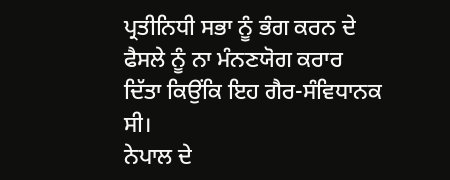ਪ੍ਰਤੀਨਿਧੀ ਸਭਾ ਨੂੰ ਭੰਗ ਕਰਨ ਦੇ ਫੈਸਲੇ ਨੂੰ ਨਾ ਮੰਨਣਯੋਗ ਕਰਾਰ ਦਿੱਤਾ ਕਿਉਂਕਿ ਇਹ ਗੈਰ-ਸੰਵਿਧਾਨਕ ਸੀ।
ਨੇਪਾਲ ਦੇ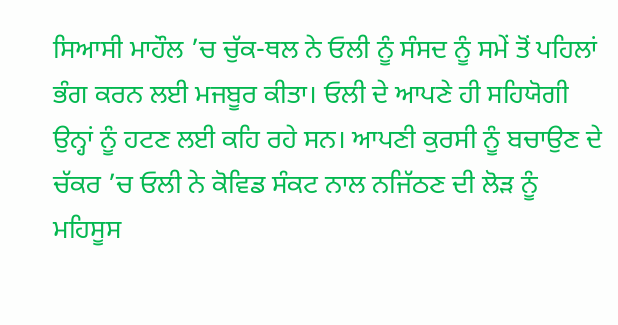ਸਿਆਸੀ ਮਾਹੌਲ ’ਚ ਚੁੱਕ-ਥਲ ਨੇ ਓਲੀ ਨੂੰ ਸੰਸਦ ਨੂੰ ਸਮੇਂ ਤੋਂ ਪਹਿਲਾਂ ਭੰਗ ਕਰਨ ਲਈ ਮਜਬੂਰ ਕੀਤਾ। ਓਲੀ ਦੇ ਆਪਣੇ ਹੀ ਸਹਿਯੋਗੀ ਉਨ੍ਹਾਂ ਨੂੰ ਹਟਣ ਲਈ ਕਹਿ ਰਹੇ ਸਨ। ਆਪਣੀ ਕੁਰਸੀ ਨੂੰ ਬਚਾਉਣ ਦੇ ਚੱਕਰ ’ਚ ਓਲੀ ਨੇ ਕੋਵਿਡ ਸੰਕਟ ਨਾਲ ਨਜਿੱਠਣ ਦੀ ਲੋੜ ਨੂੰ ਮਹਿਸੂਸ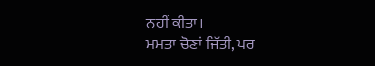ਨਹੀਂ ਕੀਤਾ।
ਮਮਤਾ ਚੋਣਾਂ ਜਿੱਤੀ, ਪਰ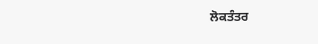ਲੋਕਤੰਤਰ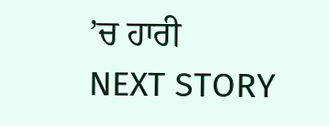’ਚ ਹਾਰੀ
NEXT STORY